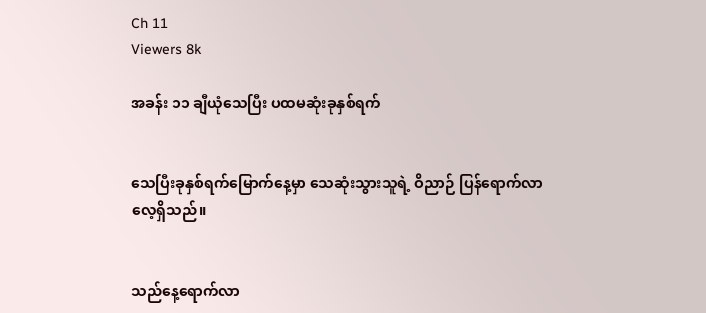Ch 11
Viewers 8k

အခန်း ၁၁ ချီယုံသေပြီး ပထမဆုံးခုနှစ်ရက်


သေပြီးခုနှစ်ရက်မြောက်နေ့မှာ သေဆုံးသွားသူရဲ့ ဝိညာဉ် ပြန်ရောက်လာလေ့ရှိသည်။


သည်နေ့ရောက်လာ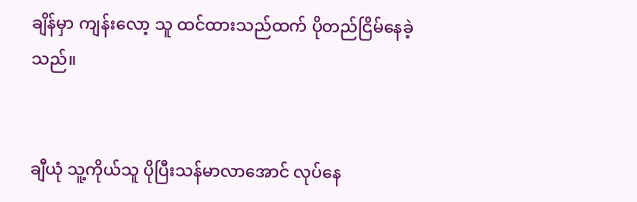ချိန်မှာ ကျန်းလော့ သူ ထင်ထားသည်ထက် ပိုတည်ငြိမ်နေခဲ့ သည်။


ချီယုံ သူ့ကိုယ်သူ ပိုပြီးသန်မာလာအောင် လုပ်နေ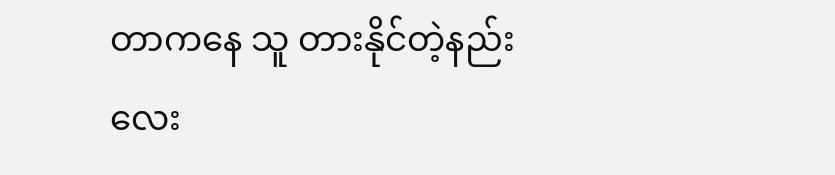တာကနေ သူ တားနိုင်တဲ့နည်း လေး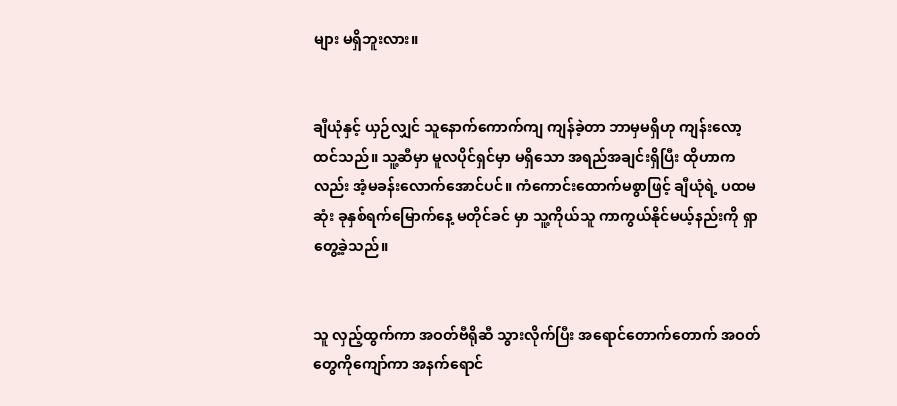များ မရှိဘူးလား။


ချီယုံနှင့် ယှဉ်လျှင် သူနောက်ကောက်ကျ ကျန်ခဲ့တာ ဘာမှမရှိဟု ကျန်းလော့ ထင်သည်။ သူ့ဆီမှာ မူလပိုင်ရှင်မှာ မရှိသော အရည်အချင်းရှိပြီး ထိုဟာက လည်း အံ့မခန်းလောက်အောင်ပင်။ ကံကောင်းထောက်မစွာဖြင့် ချီယုံရဲ့ ပထမဆုံး ခုနှစ်ရက်မြောက်နေ့ မတိုင်ခင် မှာ သူ့ကိုယ်သူ ကာကွယ်နိုင်မယ့်နည်းကို ရှာတွေ့ခဲ့သည်။


သူ လှည့်ထွက်ကာ အဝတ်ဗီရိုဆီ သွားလိုက်ပြီး အရောင်တောက်တောက် အဝတ်တွေကိုကျော်ကာ အ‌နက်ရောင်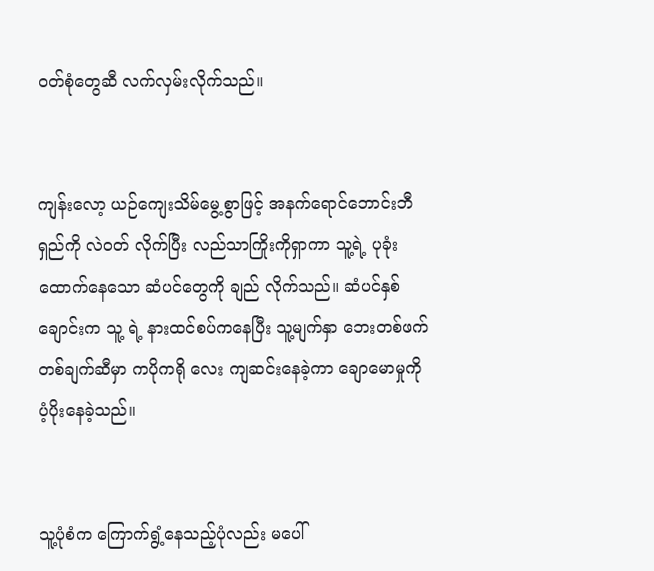ဝတ်စုံတွေဆီ လက်လှမ်းလိုက်သည်။


ကျန်းလော့ ယဉ်ကျေးသိမ်မွေ့စွာဖြင့် အနက်ရောင်ဘောင်းဘီရှည်ကို လဲဝတ် လိုက်ပြီး လည်သာကြိုးကိုရှာကာ သူ့ရဲ့ ပုခုံးထောက်နေသော ဆံပင်တွေကို ချည် လိုက်သည်။ ဆံပင်နှစ်ချောင်းက သူ့ ရဲ့ နားထင်စပ်ကနေပြီး သူ့မျက်နှာ ဘေးတစ်ဖက် တစ်ချက်ဆီမှာ ကပိုကရို လေး ကျဆင်းနေခဲ့ကာ ချောမောမှုကို ပံ့ပိုးနေခဲ့သည်။


သူ့ပုံစံက ကြောက်ရွံ့နေသည့်ပုံလည်း မပေါ်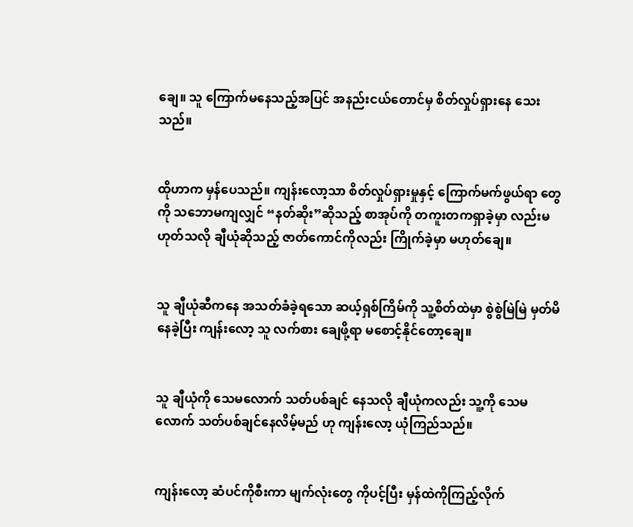ချေ။ သူ ကြောက်မနေသည့်အပြင် အနည်းငယ်တောင်မှ စိတ်လှုပ်ရှားနေ သေးသည်။


ထိုဟာက မှန်ပေသည်။ ကျန်းလော့သာ စိတ်လှုပ်ရှားမှုနှင့် ကြောက်မက်ဖွယ်ရာ တွေကို သဘောမကျလျှင် “နတ်ဆိုး”ဆိုသည့် စာအုပ်ကို တကူးတကရှာခဲ့မှာ လည်းမဟုတ်သလို ချီယုံဆိုသည့် ဇာတ်ကောင်ကိုလည်း ကြိုက်ခဲ့မှာ မဟုတ်ချေ။


သူ ချီယုံဆီကနေ အသတ်ခံခဲ့ရသော ဆယ့်ရှစ်ကြိမ်ကို သူ့စိတ်ထဲမှာ စွဲစွဲမြဲမြဲ မှတ်မိနေခဲ့ပြီး ကျန်းလော့ သူ လက်စား ချေဖို့ရာ မစောင့်နိုင်တော့ချေ။


သူ ချီယုံကို သေမလောက် သတ်ပစ်ချင် နေသလို ချီယုံကလည်း သူ့ကို သေမလောက် သတ်ပစ်ချင်နေလိမ့်မည် ဟု ကျန်းလော့ ယုံကြည်သည်။


ကျန်းလော့ ဆံပင်ကိုစီးကာ မျက်လုံးတွေ ကိုပင့်ပြီး မှန်ထဲကိုကြည့်လိုက်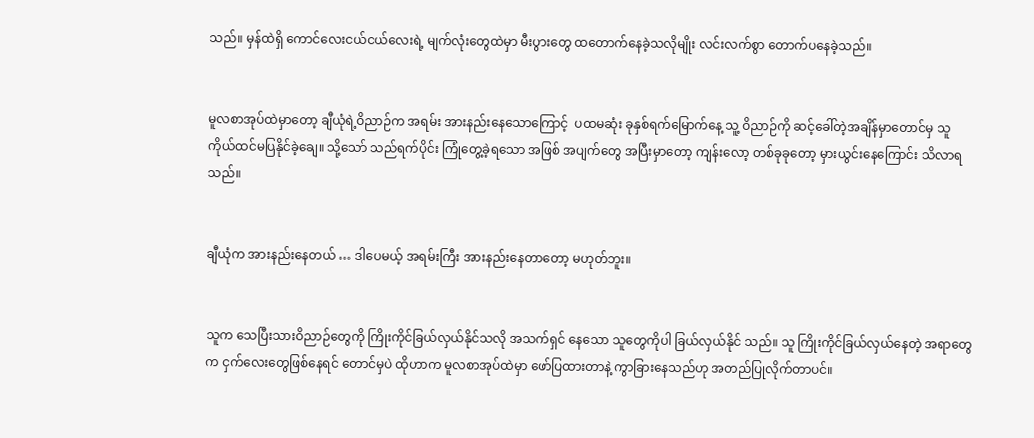သည်။ မှန်ထဲရှိ ကောင်လေးငယ်ငယ်လေးရဲ့ မျက်လုံးတွေထဲမှာ မီးပွားတွေ ထတောက်နေခဲ့သလိုမျိုး လင်းလက်စွာ တောက်ပနေခဲ့သည်။


မူလစာအုပ်ထဲမှာတော့ ချီယုံရဲ့ဝိညာဉ်က အရမ်း အားနည်းနေသောကြောင့်  ပထမဆုံး ခုနှစ်ရက်မြောက်နေ့ သူ့ ဝိညာဉ်ကို ဆင့်ခေါ်တဲ့အချိန်မှာတောင်မှ သူ ကိုယ်ထင်မပြနိုင်ခဲ့ချေ။ သို့သော် သည်ရက်ပိုင်း ကြုံတွေ့ခဲ့ရသော အဖြစ် အပျက်တွေ အပြီးမှာတော့ ကျန်းလော့ တစ်ခုခုတော့ မှားယွင်းနေကြောင်း သိလာရသည်။


ချီယုံက အားနည်းနေတယ် … ဒါပေမယ့် အရမ်းကြီး အားနည်းနေတာတော့ မဟုတ်ဘူး။


သူက သေပြီးသားဝိညာဉ်တွေကို ကြိုးကိုင်ခြယ်လှယ်နိုင်သလို အသက်ရှင် နေသော သူတွေကိုပါ ခြယ်လှယ်နိုင် သည်။ သူ ကြိုးကိုင်ခြယ်လှယ်နေတဲ့ အရာတွေက ငှက်လေးတွေဖြစ်နေရင် တောင်မှပဲ ထိုဟာက မူလစာအုပ်ထဲမှာ ဖော်ပြထားတာနဲ့ ကွာခြားနေသည်ဟု အတည်ပြုလိုက်တာပင်။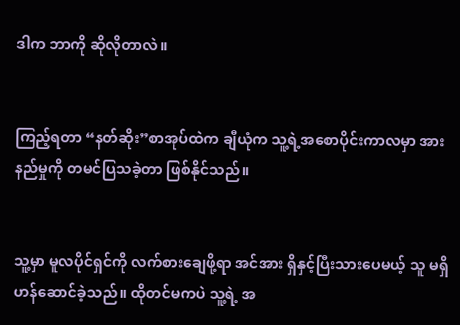ဒါက ဘာကို ဆိုလိုတာလဲ။


ကြည့်ရတာ “နတ်ဆိုး”စာအုပ်ထဲက ချီယုံက သူ့ရဲ့အစောပိုင်းကာလမှာ အားနည်မှုကို တမင်ပြသခဲ့တာ ဖြစ်နိုင်သည်။


သူ့မှာ မူလပိုင်ရှင်ကို လက်စားချေဖို့ရာ အင်အား ရှိနှင့်ပြီးသားပေမယ့် သူ မရှိဟန်ဆောင်ခဲ့သည်။ ထိုတင်မကပဲ သူ့ရဲ့ အ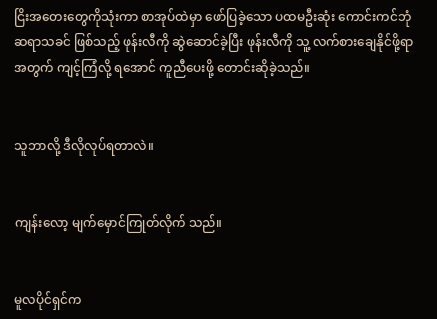ငြိး‌အတေးတွေကိုသုံးကာ စာအုပ်ထဲမှာ ဖော်ပြခဲ့သော ပထမဦးဆုံး ကောင်းကင်ဘုံ ဆရာသခင် ဖြစ်သည့် ဖုန်းလီကို ဆွဲဆောင်ခဲ့ပြီး ဖုန်းလီကို သူ့ လက်စားချေနိုင်ဖို့ရာအတွက် ကျင့်ကြံလို့ ရအောင် ကူညီပေးဖို့ တောင်းဆိုခဲ့သည်။


သူဘာလို့ ဒီလိုလုပ်ရတာလဲ။


ကျန်းလော့ မျက်မှောင်ကြုတ်လိုက် သည်။


မူလပိုင်ရှင်က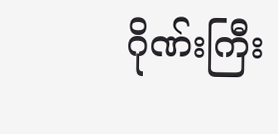ဂိုဏ်းကြီး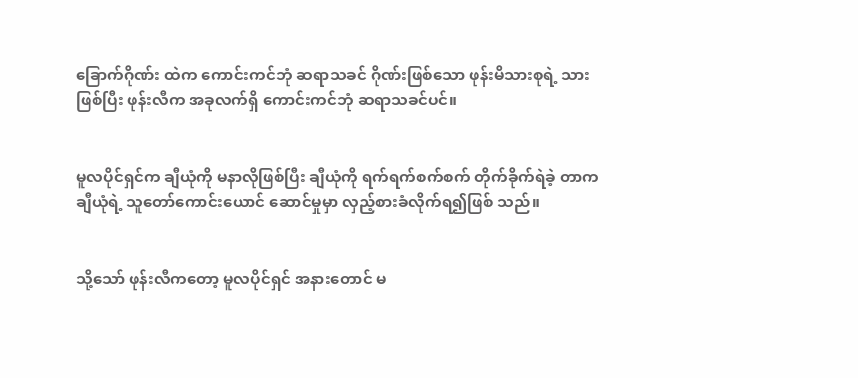ခြောက်ဂိုဏ်း ထဲက ကောင်းကင်ဘုံ ဆရာသခင် ဂိုဏ်းဖြစ်သော ဖုန်းမိသားစုရဲ့ သား ဖြစ်ပြီး ဖုန်းလီက အခုလက်ရှိ ကောင်းကင်ဘုံ ဆရာသခင်ပင်။


မူလပိုင်ရှင်က ချီယုံကို မနာလိုဖြစ်ပြီး ချီယုံကို ရက်ရက်စက်စက် တိုက်ခိုက်ရဲခဲ့ တာက ချီယုံရဲ့ သူတော်ကောင်းယောင် ဆောင်မှုမှာ လှည့်စားခံလိုက်ရ၍ဖြစ် သည်။


သို့သော် ဖုန်းလီကတော့ မူလပိုင်ရှင် အနားတောင် မ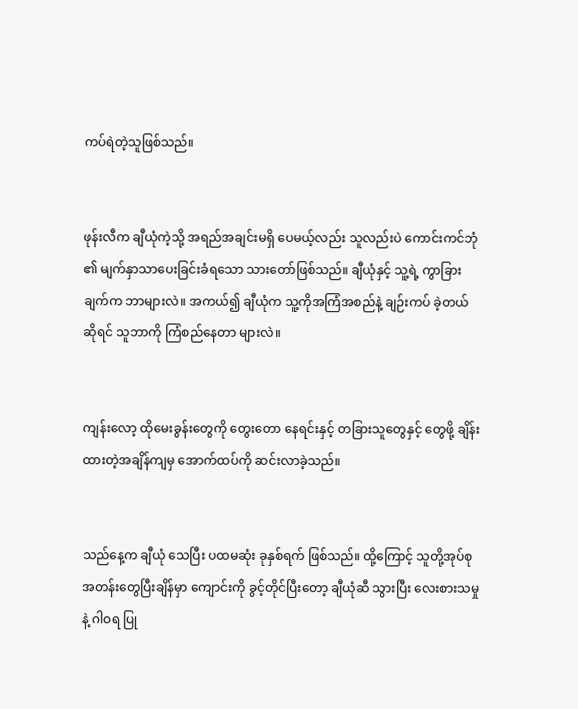ကပ်ရဲတဲ့သူဖြစ်သည်။


ဖုန်းလီက ချီယုံကဲ့သို့ အရည်အချင်းမရှိ ပေမယ့်လည်း သူလည်းပဲ ကောင်းကင်ဘုံ ၏ မျက်နှာသာပေးခြင်းခံရသော သားတော်ဖြစ်သည်။ ချီယုံနှင့် သူ့ရဲ့ ကွာခြားချက်က ဘာများလဲ။ အကယ်၍ ချီယုံက သူ့ကိုအကြံအစည်နဲ့ ချဉ်းကပ် ခဲ့တယ်ဆိုရင် သူဘာကို ကြံစည်နေတာ များလဲ။


ကျန်းလော့ ထိုမေးခွန်းတွေကို တွေးတော နေရင်းနှင့် တခြားသူတွေနှင့် တွေဖို့ ချိန်းထားတဲ့အချိန်ကျမှ အောက်ထပ်ကို ဆင်းလာခဲ့သည်။


သည်နေ့က ချီယုံ သေပြီး ပထမဆုံး ခုနှစ်ရက် ဖြစ်သည်။ ထို့ကြောင့် သူတို့အုပ်စု အတန်းတွေပြီးချိန်မှာ ကျောင်းကို ခွင့်တိုင်ပြီးတော့ ချီယုံဆီ သွားပြီး လေးစားသမှုနဲ့ ဂါဝရ ပြု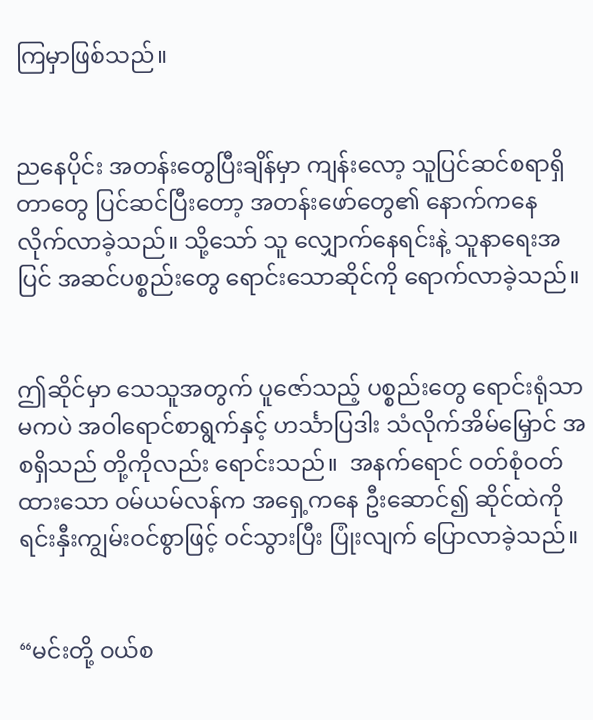ကြမှာဖြစ်သည်။


ညနေပိုင်း အတန်းတွေပြီးချိန်မှာ ကျန်းလော့ သူပြင်ဆင်စရာရှိတာတွေ ပြင်ဆင်ပြီးတော့ အတန်းဖော်တွေ၏ နောက်ကနေ လိုက်လာခဲ့သည်။ သို့သော် သူ လျှောက်နေရင်းနဲ့ သူနာရေးအပြင် အဆင်ပစ္စည်းတွေ ရောင်းသောဆိုင်ကို ရောက်လာခဲ့သည်။


ဤဆိုင်မှာ သေသူအတွက် ပူ‌ဇော်သည့် ပစ္စည်းတွေ ရောင်းရုံသာ မကပဲ အဝါရောင်စာရွက်နှင့် ဟင်္သာပြဒါး သံလိုက်အိမ်မြှောင် အစရှိသည် တို့ကိုလည်း ရောင်းသည်။  အနက်ရောင် ဝတ်စုံဝတ်ထားသော ဝမ်ယမ်လန်က အရှေ့ကနေ ဦးဆောင်၍ ဆိုင်ထဲကို ရင်းနှီးကျွမ်းဝင်စွာဖြင့် ဝင်သွားပြီး ပြုံးလျက် ပြောလာခဲ့သည်။


“မင်းတို့ ဝယ်စ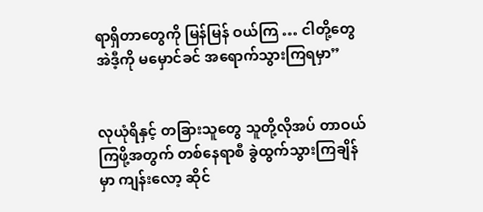ရာရှိတာတွေကို မြန်မြန် ဝယ်ကြ … ငါတို့တွေ အဲဒီ့ကို မမှောင်ခင် အရောက်သွားကြရမှာ”


လုယုံရိနှင့် တခြားသူတွေ သူတို့လိုအပ် တာဝယ်ကြဖို့အတွက် တစ်နေရာစီ ခွဲထွက်သွားကြချိန်မှာ ကျန်းလော့ ဆိုင်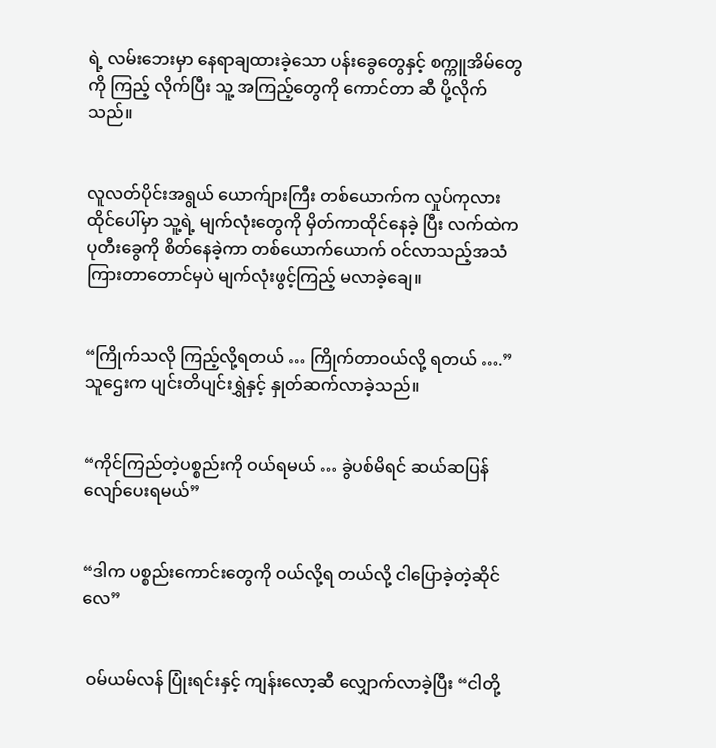ရဲ့ လမ်းဘေးမှာ နေရာချထားခဲ့သော ပန်းခွေတွေနှင့် စက္ကူအိမ်တွေကို ကြည့် လိုက်ပြီး သူ့ အကြည့်တွေကို ကောင်တာ ဆီ ပို့လိုက်သည်။


လူလတ်ပိုင်းအရွယ် ယောက်ျားကြီး တစ်ယောက်က လှုပ်ကုလားထိုင်ပေါ်မှာ သူ့ရဲ့ မျက်လုံးတွေကို မှိတ်ကာထိုင်နေခဲ့ ပြီး လက်ထဲက ပုတီးခွေကို စိတ်နေခဲ့ကာ တစ်ယောက်ယောက် ဝင်လာသည့်အသံ ကြားတာတောင်မှပဲ မျက်လုံးဖွင့်ကြည့် မလာခဲ့ချေ။


“ကြိုက်သလို ကြည့်လို့ရတယ် … ကြိုက်တာဝယ်လို့ ရတယ် ….”သူဌေးက ပျင်းတိပျင်းရွှဲနှင့် နှုတ်ဆက်လာခဲ့သည်။


“ကိုင်ကြည်တဲ့ပစ္စည်းကို ဝယ်ရမယ် … ခွဲပစ်မိရင် ဆယ်ဆပြန်လျော်ပေးရမယ်”


“ဒါက ပစ္စည်းကောင်းတွေကို ဝယ်လို့ရ တယ်လို့ ငါပြောခဲ့တဲ့ဆိုင်လေ”


 ဝမ်ယမ်လန် ပြုံးရင်းနှင့် ကျန်းလော့ဆီ လျှောက်လာခဲ့ပြီး “ငါတို့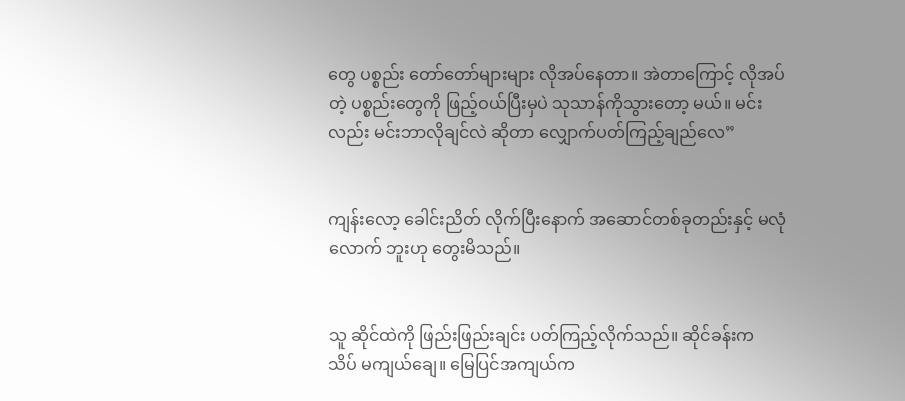တွေ ပစ္စည်း တော်တော်များများ လိုအပ်နေတာ။ အဲတာကြောင့် လိုအပ်တဲ့ ပစ္စည်းတွေကို ဖြည့်ဝယ်ပြီးမှပဲ သုသာန်ကိုသွားတော့ မယ်။ မင်းလည်း မင်းဘာလိုချင်လဲ ဆိုတာ လျှောက်ပတ်ကြည့်‌ချည်လေ”


ကျန်းလော့ ခေါင်းညိတ် လိုက်ပြီးနောက် အဆောင်တစ်ခုတည်းနှင့် မလုံလောက် ဘူးဟု တွေးမိသည်။


သူ ဆိုင်ထဲကို ဖြည်းဖြည်းချင်း ပတ်ကြည့်လိုက်သည်။ ဆိုင်ခန်းက သိပ် မကျယ်ချေ။ မြေပြင်အကျယ်က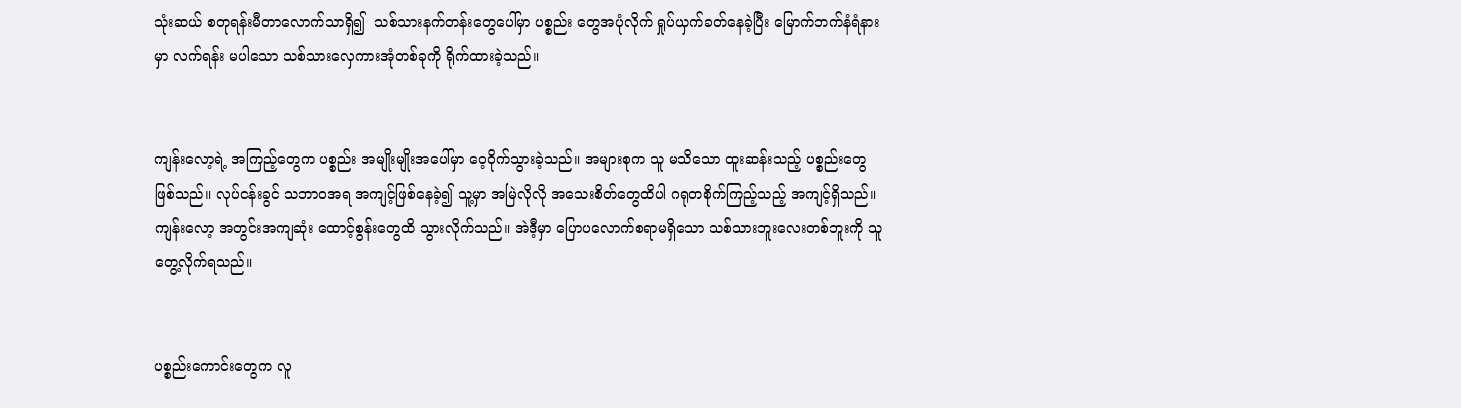သုံးဆယ် စတုရန်းမီတာလောက်သာရှိ၍  သစ်သားနက်တန်းတွေပေါ်မှာ ပစ္စည်း တွေအပုံလိုက် ရှုပ်ယှက်ခတ်နေခဲ့ပြီး မြောက်ဘက်နံရံနားမှာ လက်ရန်း မပါသော သစ်သားလှေကားအုံတစ်ခုကို ရိုက်ထားခဲ့သည်။


ကျန်းလော့ရဲ့ အကြည့်တွေက ပစ္စည်း အမျိုးမျိုးအပေါ်မှာ ဝေ့ဝိုက်သွားခဲ့သည်။ အများစုက သူ မသိသော ထူးဆန်းသည့် ပစ္စည်းတွေဖြစ်သည်။ လုပ်ငန်းခွင် သဘာဝအရ အကျင့်ဖြစ်နေခဲ့၍ သူ့မှာ အမြဲလိုလို အသေးစိတ်တွေထိပါ ဂရုတစိုက်ကြည့်သည့် အကျင့်ရှိသည်။ ကျန်းလော့ အတွင်းအကျဆုံး ထောင့်စွန်း‌တွေထိ သွားလိုက်သည်။ အဲဒီ့မှာ ပြောပလောက်စရာမရှိသော သစ်သားဘူးလေးတစ်ဘူးကို သူ တွေ့လိုက်ရသည်။


ပစ္စည်းကောင်းတွေက လူ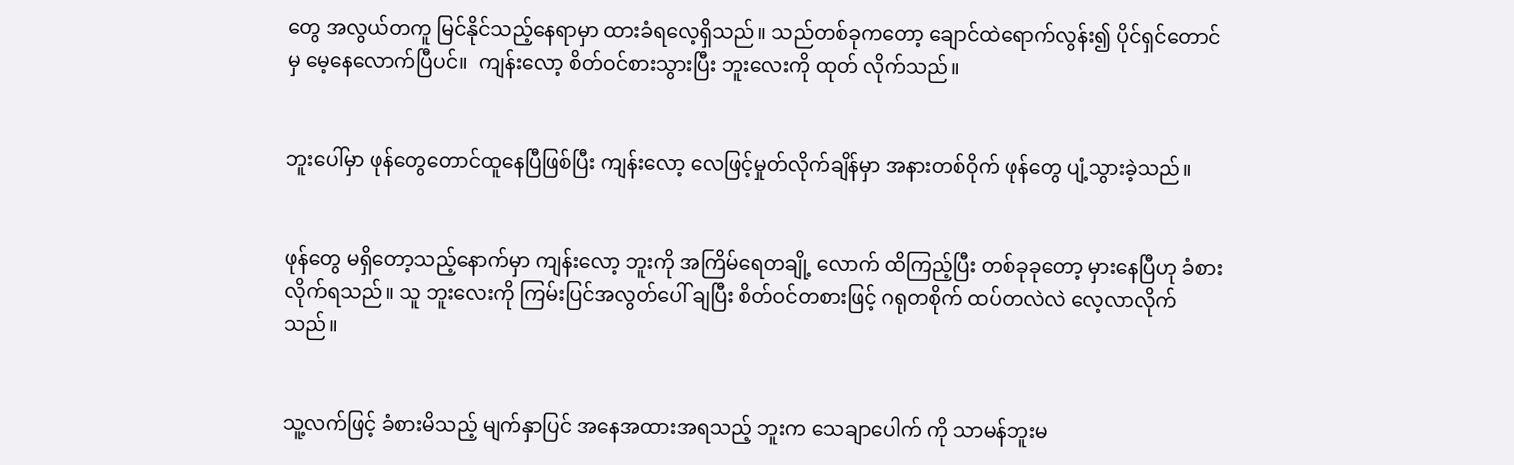တွေ အလွယ်တကူ မြင်နိုင်သည့်နေရာမှာ ထားခံရလေ့ရှိသည်။ သည်တစ်ခုကတော့ ချောင်ထဲရောက်လွန်း၍ ပိုင်ရှင်တောင်မှ မေ့နေလောက်ပြီပင်။  ကျန်း‌လော့ စိတ်ဝင်စားသွားပြီး ဘူးလေးကို ထုတ် လိုက်သည်။


ဘူးပေါ်မှာ ဖုန်တွေတောင်ထူနေပြီဖြစ်ပြီး ကျန်းလော့ လေဖြင့်မှုတ်လိုက်ချိန်မှာ အနားတစ်ဝိုက် ဖုန်တွေ ပျံ့သွားခဲ့သည်။


ဖုန်တွေ မရှိတော့သည့်နောက်မှာ ကျန်းလော့ ဘူးကို အကြိမ်ရေတချို့ လောက် ထိကြည့်ပြီး တစ်ခုခုတော့ မှားနေပြီဟု ခံစားလိုက်ရသည်။ သူ ဘူးလေးကို ကြမ်းပြင်အလွတ်‌ပေါ် ချပြီး စိတ်ဝင်တစားဖြင့် ဂရုတစိုက် ထပ်တလဲလဲ လေ့လာလိုက်သည်။


သူ့လက်ဖြင့် ခံစားမိသည့် မျက်နှာပြင် အနေအထားအရသည့် ဘူးက သေချာပေါက် ကို သာမန်ဘူးမ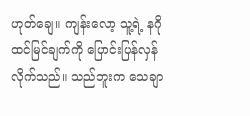ဟုတ်ချေ။ ကျန်းလော့ သူ့ရဲ့ နဂိုထင်မြင်ချက်ကို ပြောင်းပြန်လှန် လိုက်သည်။ သည်ဘူးက သေချာ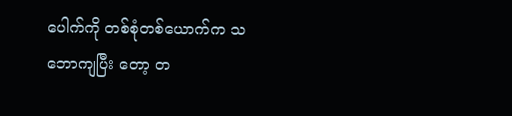ပေါက်ကို တစ်စုံ‌တစ်ယောက်က သဘောကျပြီး တော့ တ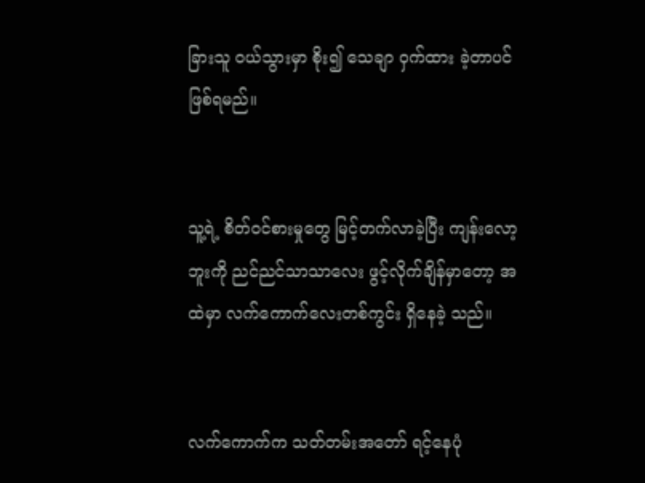ခြားသူ ဝယ်သွားမှာ စိုး၍ သေချာ ဝှက်ထား ခဲ့တာပင်ဖြစ်ရမည်။


သူ့ရဲ့ စိတ်ဝင်စားမှုတွေ မြင့်တက်လာခဲ့ပြီး ကျန်းလော့ ဘူးကို ညင်ညင်သာသာလေး ဖွင့်လိုက်ချိန်မှာတော့ အထဲမှာ လက်ကောက်လေးတစ်ကွင်း ရှိနေခဲ့ သည်။


လက်ကောက်က သတ်တမ်းအတော် ရင့်နေပုံ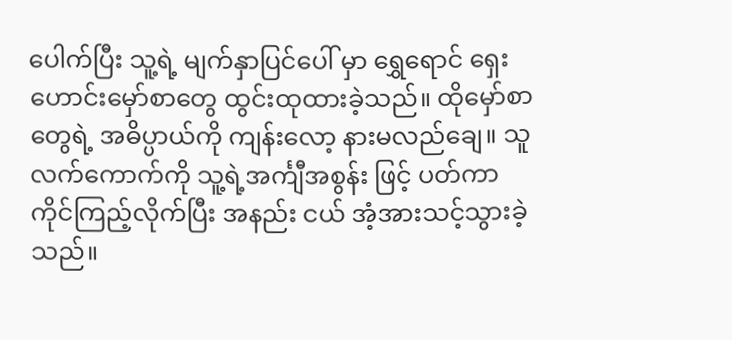ပေါက်ပြီး သူ့ရဲ့ မျက်နှာပြင်ပေါ် မှာ ရွှေရောင် ရှေးဟောင်းမှော်စာတွေ ထွင်းထုထားခဲ့သည်။ ထိုမှော်စာတွေရဲ့ အဓိပ္ပာယ်ကို ကျန်းလော့ နားမလည်ချေ။ သူ လက်ကောက်ကို သူ့ရဲ့အင်္ကျီအစွန်း ဖြင့် ပတ်ကာကိုင်ကြည့်လိုက်ပြီး အနည်း ငယ် အံ့အားသင့်သွားခဲ့သည်။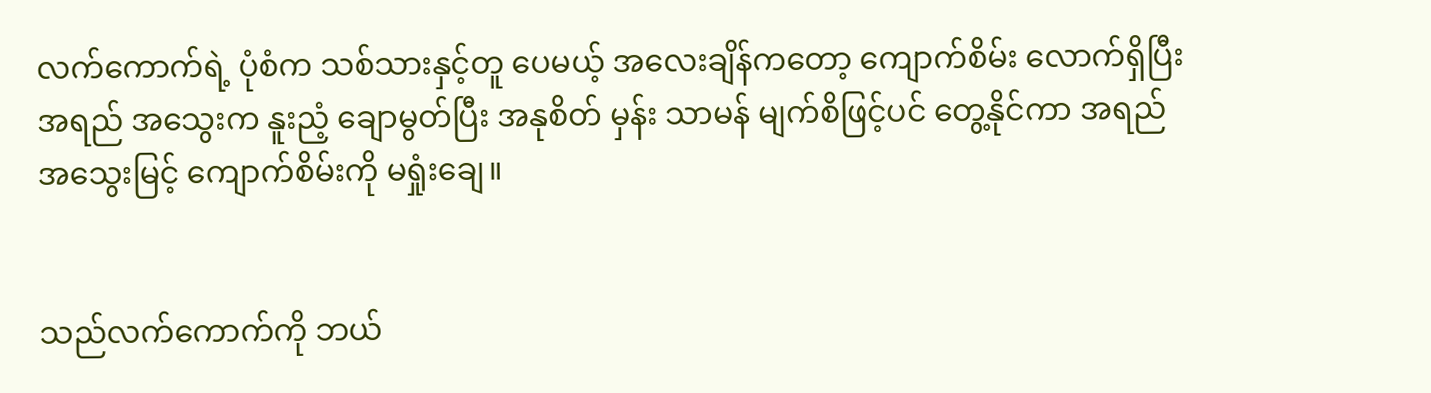လက်ကောက်ရဲ့ ပုံစံက သစ်သားနှင့်တူ ပေမယ့် အလေးချိန်ကတော့ ကျောက်စိမ်း လောက်ရှိပြီး အရည် အသွေးက နူးညံ့ ချောမွတ်ပြီး အနုစိတ် မှန်း သာမန် မျက်စိဖြင့်ပင် တွေ့နိုင်ကာ အရည် အသွေးမြင့် ကျောက်စိမ်းကို မရှုံးချေ။


သည်လက်ကောက်ကို ဘယ်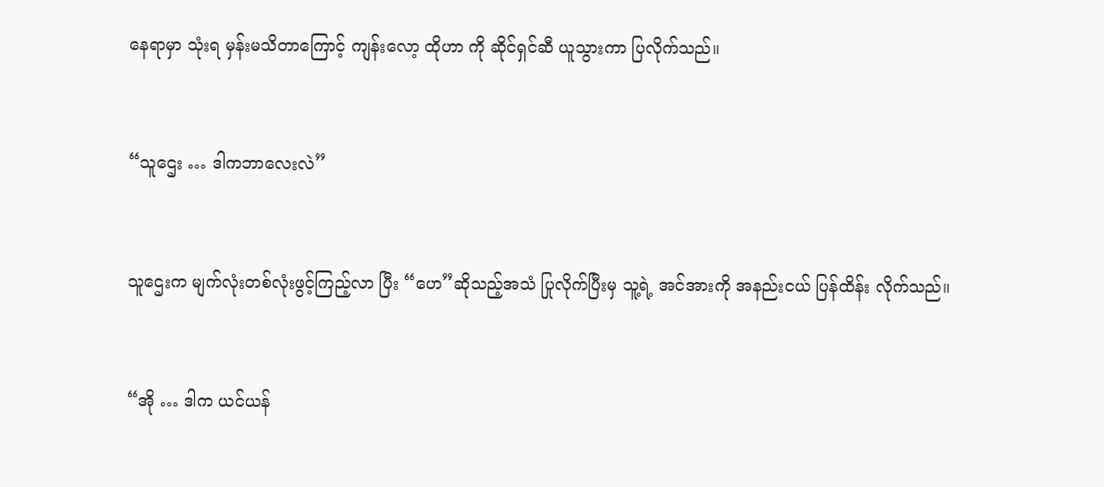နေရာမှာ သုံးရ မှန်းမသိတာကြောင့် ကျန်းလော့ ထိုဟာ ကို ဆိုင်ရှင်ဆီ ယူသွားကာ ပြလိုက်သည်။


“သူဌေး … ဒါကဘာလေးလဲ”


သူဌေးက မျက်လုံးတစ်လုံးဖွင့်ကြည့်လာ ပြီး “ဟေ”ဆိုသည့်အသံ ပြုလိုက်ပြီးမှ သူ့ရဲ့ အင်အားကို အနည်းငယ် ပြန်ထိန်း လိုက်သည်။


“အို … ဒါက ယင်ယန်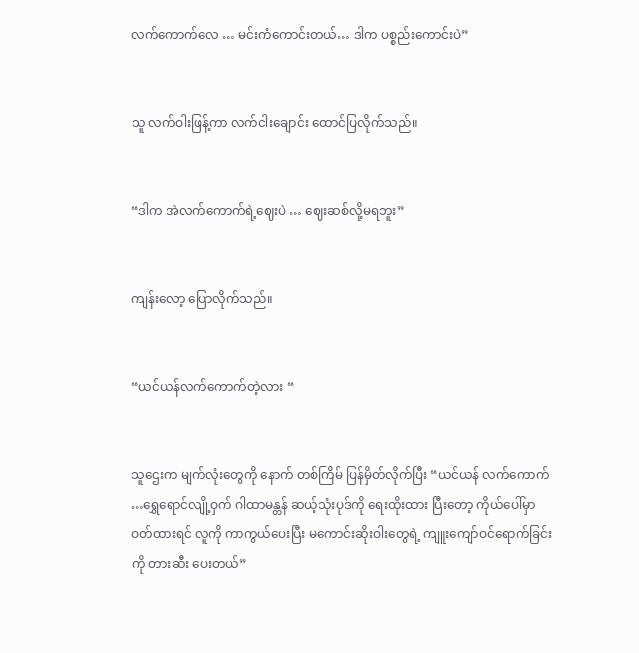လက်ကောက်လေ … မင်းကံကောင်းတယ်… ဒါက ပစ္စည်းကောင်းပဲ”


သူ လက်ဝါးဖြန့်ကာ လက်ငါးချောင်း ထောင်ပြလိုက်သည်။


“ဒါက အဲလက်ကောက်ရဲ့ဈေးပဲ … ဈေးဆစ်လို့မရဘူး”


ကျန်းလော့ ပြောလိုက်သည်။


“ယင်ယန်လက်ကောက်တဲ့လား “


သူဌေးက မျက်လုံးတွေကို နောက် တစ်ကြိမ် ပြန်မှိတ်လိုက်ပြီး “ယင်ယန် လက်ကောက် …ရွှေရောင်လျို့ဝှက် ဂါထာမန္တန် ဆယ့်သုံးပုဒ်ကို ရေးထိုးထား ပြီးတော့ ကိုယ်ပေါ်မှာဝတ်ထားရင် လူကို ကာကွယ်ပေးပြီး မကောင်းဆိုးဝါးတွေရဲ့ ကျူးကျော်ဝင်ရောက်ခြင်းကို တားဆီး ပေးတယ်”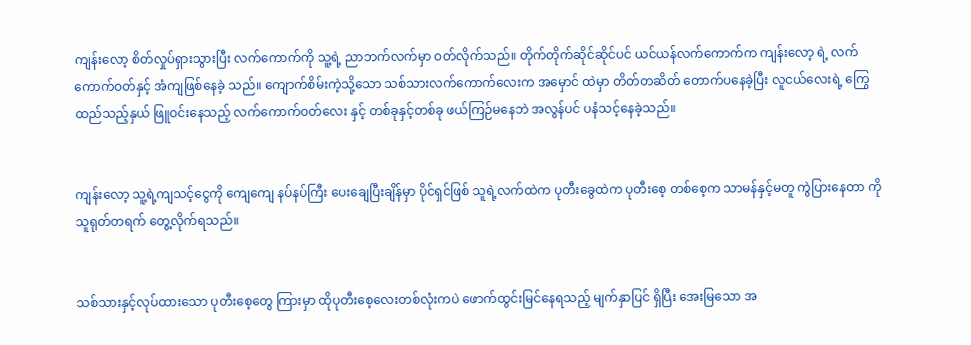ကျန်းလော့ စိတ်လှုပ်ရှားသွားပြီး လက်ကောက်ကို သူ့ရဲ့ ညာဘက်လက်မှာ ဝတ်လိုက်သည်။ တိုက်တိုက်ဆိုင်ဆိုင်ပင် ယင်ယန်လက်ကောက်က ကျန်းလော့ ရဲ့ လက်ကောက်ဝတ်နှင့် အံကျဖြစ်နေခဲ့ သည်။ ကျောက်စိမ်းကဲ့သို့သော သစ်သားလက်ကောက်လေးက အမှောင် ထဲမှာ တိတ်တဆိတ် တောက်ပနေခဲ့ပြီး လူငယ်လေးရဲ့ ကြွေထည်သည့်နှယ် ဖြူဝင်းနေသည့် လက်ကောက်ဝတ်လေး နှင့် တစ်ခုနှင့်တစ်ခု ဖယ်ကြဉ်မနေဘဲ အလွန်ပင် ပနံသင့်နေခဲ့သည်။


ကျန်းလော့ သူ့ရဲ့ကျ‌သင့်ငွေကို ကျေကျေ နပ်နပ်ကြီး ပေးချေပြီးချိန်မှာ ပိုင်ရှင်ဖြစ် သူရဲ့လက်ထဲက ပုတီးခွေထဲက ပုတီးစေ့ တစ်စေ့က သာမန်နှင့်မတူ ကွဲပြားနေတာ ကို သူရုတ်တရက် တွေ့လိုက်ရသည်။


သစ်သားနှင့်လုပ်ထားသော ပုတီးစေ့တွေ ကြားမှာ ထိုပုတီးစေ့လေးတစ်လုံးကပဲ ဖောက်ထွင်းမြင်နေရသည့် မျက်နှာပြင် ရှိပြီး အေးမြသော အ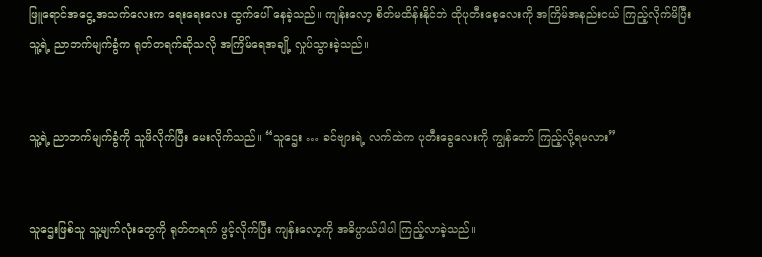ဖြူရောင်အငွေ့ အသက်လေးက ရေးရေးလေး ထွက်ပေါ် နေခဲ့သည်။ ကျန်းလော့ စိတ်မထိန်းနိုင်ဘဲ ထိုပုတီးစေ့လေးကို အကြိမ်အနည်းငယ် ကြည့်လိုက်မိပြီး သူ့ရဲ့ ညာဘက်မျက်ခွံက ရုတ်တရက်ဆိုသလို အကြိမ်ရေအချို့ လှုပ်သွားခဲ့သည်။


သူ့ရဲ့ ညာဘက်မျက်ခွံကို သူဖိလိုက်ပြီး မေးလိုက်သည်။ “သူဌေး … ခင်ဗျားရဲ့ လက်ထဲက ပုတီးခွေလေးကို ကျွန်တော် ကြည့်လို့ရမလား”


သူဌေးဖြစ်သူ သူ့မျက်လုံးတွေကို ရုတ်တရက် ဖွင့်လိုက်ပြီး ကျန်းလော့ကို အဓိပ္ပာယ်ပါပါ ကြည့်လာခဲ့သည်။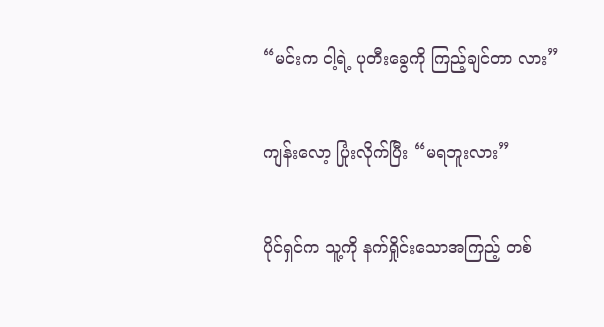“မင်းက ငါ့ရဲ့ ပုတီးခွေကို ကြည့်ချင်တာ လား”


ကျန်းလော့ ပြုံးလိုက်ပြီး “မရဘူးလား”


ပိုင်ရှင်က သူ့ကို နက်ရှိုင်းသောအကြည့် တစ်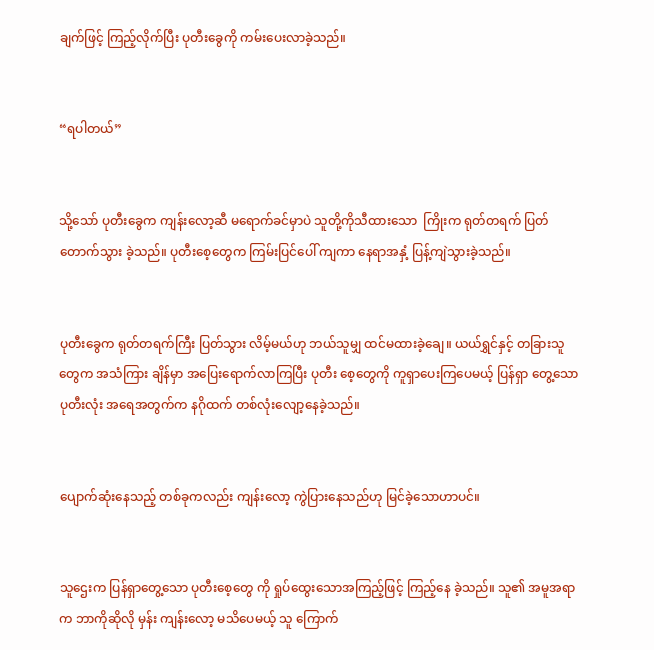ချက်ဖြင့် ကြည့်လိုက်ပြီး ပုတီးခွေကို ကမ်းပေးလာခဲ့သည်။


“ရပါတယ်”


သို့သော် ပုတီးခွေက ကျန်းလော့ဆီ မရောက်ခင်မှာပဲ သူတို့ကိုသီထားသော  ကြိုးက ရုတ်တရက် ပြတ်တောက်သွား ခဲ့သည်။ ပုတီးစေ့တွေက ကြမ်းပြင်ပေါ် ကျကာ နေရာအနှံ့ ပြန့်ကျဲသွားခဲ့သည်။


ပုတီးခွေက ရုတ်တရက်ကြီး ပြတ်သွား လိမ့်မယ်ဟု ဘယ်သူမျှ ထင်မထားခဲ့ချေ။ ယယ်ရွှင်နှင့် တခြားသူတွေက အသံကြား ချိန်မှာ အပြေးရောက်လာကြပြီး ပုတီး စေ့တွေကို ကူရှာပေးကြပေမယ့် ပြန်ရှာ တွေ့သော ပုတီးလုံး အရေအတွက်က နဂိုထက် တစ်လုံးလျော့နေခဲ့သည်။


ပျောက်ဆုံးနေသည့် တစ်ခုကလည်း ကျန်းလော့ ကွဲပြားနေသည်ဟု မြင်ခဲ့သောဟာပင်။


သူဌေးက ပြန်ရှာတွေ့သော ပုတီးစေ့တွေ ကို ရှုပ်ထွေးသောအကြည့်ဖြင့် ကြည့်နေ ခဲ့သည်။ သူ၏ အမူအရာက ဘာကိုဆိုလို မှန်း ကျန်းလော့ မသိပေမယ့် သူ ကြောက်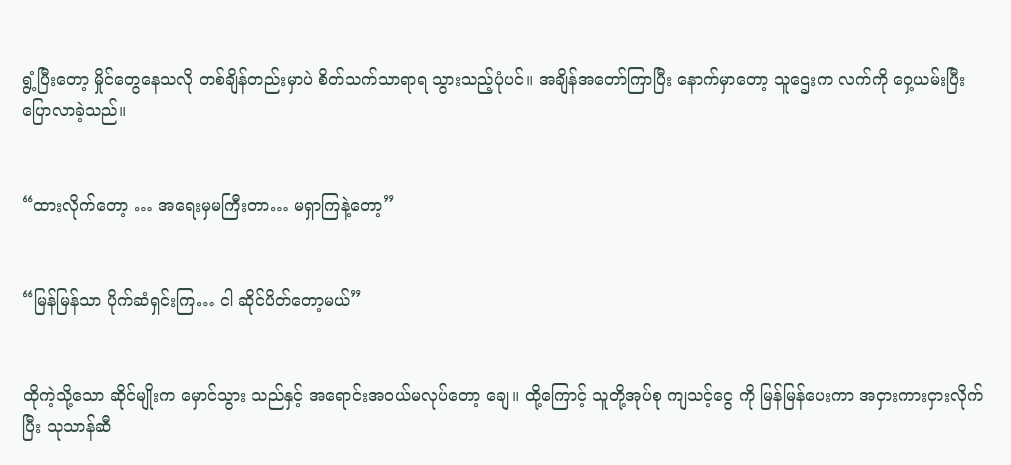ရွံ့ပြီးတော့ မှိုင်တွေနေသလို တစ်ချိန်တည်းမှာပဲ စိတ်သက်သာရာရ သွားသည့်ပုံပင်။ အချိန်အတော်ကြာပြီး နောက်မှာတော့ သူဌေးက လက်ကို ဝှေ့ယမ်းပြီး ပြောလာခဲ့သည်။


“ထားလိုက်တော့ … အရေးမှမကြီးတာ… မရှာကြနဲ့တော့”


“မြန်မြန်သာ ပိုက်ဆံရှင်းကြ… ငါ ဆိုင်ပိတ်တော့မယ်”


ထိုကဲ့သို့သော ဆိုင်မျိုးက မှောင်သွား သည်နှင့် အရောင်းအဝယ်မလုပ်တော့ ချေ။ ထို့ကြောင့် သူတို့အုပ်စု ကျသင့်ငွေ ကို မြန်မြန်ပေးကာ အငှားကားငှားလိုက်ပြီး သုသာန်ဆီ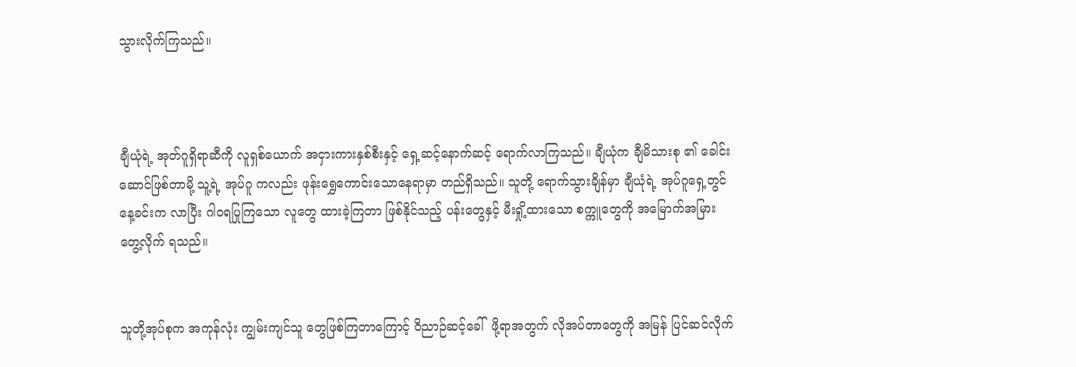သွားလိုက်ကြသည်။



ချီယုံရဲ့ အုတ်ဂူရှိရာဆီကို လူရှစ်ယောက် အငှားကားနှစ်စီးနှင့် ရှေ့ဆင့်နောက်ဆင့် ရောက်လာကြသည်။ ချီယုံက ချီမိသားစု ၏ ခေါင်းဆောင်ဖြစ်တာမို့ သူ့ရဲ့ အုပ်ဂူ ကလည်း ဖုန်းရွှေကောင်းသောနေရာမှာ တည်ရှိသည်။ သူတို့ ရောက်သွားချိန်မှာ ချီယုံရဲ့ အုပ်ဂူရှေ့တွင် နေ့ခင်းက လာပြီး ဂါဝရပြုကြသော လူတွေ ထားခဲ့ကြတာ ဖြစ်နိုင်သည့် ပန်းတွေနှင့် မီးရှို့ထားသော စက္ကူတွေကို အမြောက်အမြားတွေ့လိုက် ရသည်။


သူတို့အုပ်စုက အကုန်လုံး ကျွမ်းကျင်သူ တွေဖြစ်ကြတာကြောင့် ဝိညာဉ်ဆင့်ခေါ်  ဖို့ရာအတွက် လိုအပ်တာတွေကို အမြန် ပြင်ဆင်လိုက်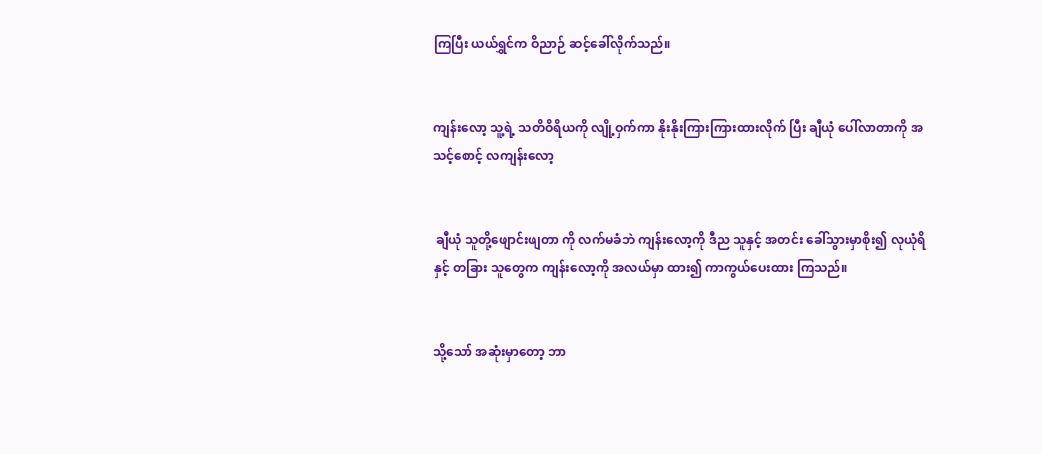ကြပြီး ယယ်ရွှင်က ဝိညာဉ် ဆင့်ခေါ်လိုက်သည်။


ကျန်းလော့ သူ့ရဲ့ သတိဝိရိယကို လျို့ဝှက်ကာ နိုးနိုးကြားကြားထားလိုက် ပြီး ချီယုံ ပေါ်လာတာကို အသင့်စောင့် လကျန်းလော့


 ချီယုံ သူတို့ဖျောင်းဖျတာ ကို လက်မခံဘဲ ကျန်းလော့ကို ဒီည သူနှင့် အတင်း ခေါ်သွားမှာစိုး၍ လုယုံရိ နှင့် တခြား သူတွေက ကျန်းလော့ကို အလယ်မှာ ထား၍ ကာကွယ်ပေးထား ကြသည်။


သို့သော် အဆုံးမှာတော့ ဘာ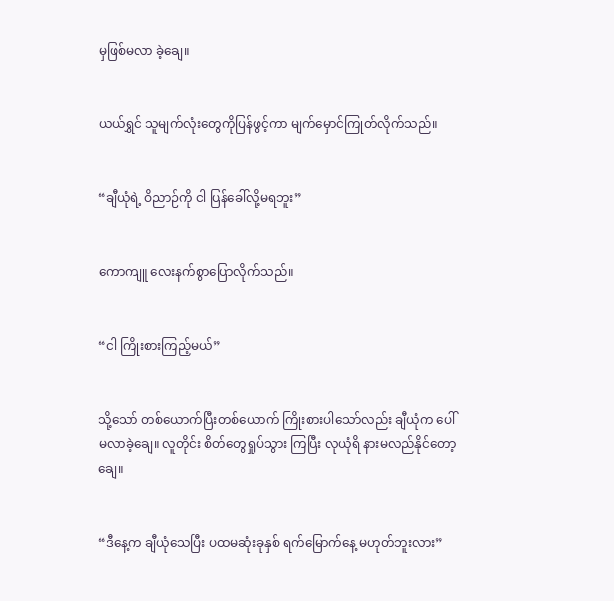မှဖြစ်မလာ ခဲ့ချေ။


ယယ်ရွှင် သူမျက်လုံးတွေကိုပြန်ဖွင့်ကာ မျက်မှောင်ကြုတ်လိုက်သည်။


“ချီယုံရဲ့ ဝိညာဉ်ကို ငါ ပြန်ခေါ်လို့မရဘူး”


ကောကျူ လေးနက်စွာပြောလိုက်သည်။


“ငါ ကြိုးစားကြည့်မယ်”


သို့သော် တစ်ယောက်ပြီးတစ်ယောက် ကြိုးစားပါသော်လည်း ချီယုံက ပေါ် မလာခဲ့ချေ။ လူတိုင်း စိတ်တွေရှုပ်သွား ကြပြီး လုယုံရိ နားမလည်နိုင်တော့ချေ။


“ဒီနေ့က ချီယုံသေပြီး ပထမဆုံးခုနှစ် ရက်မြောက်နေ့ မဟုတ်ဘူးလား”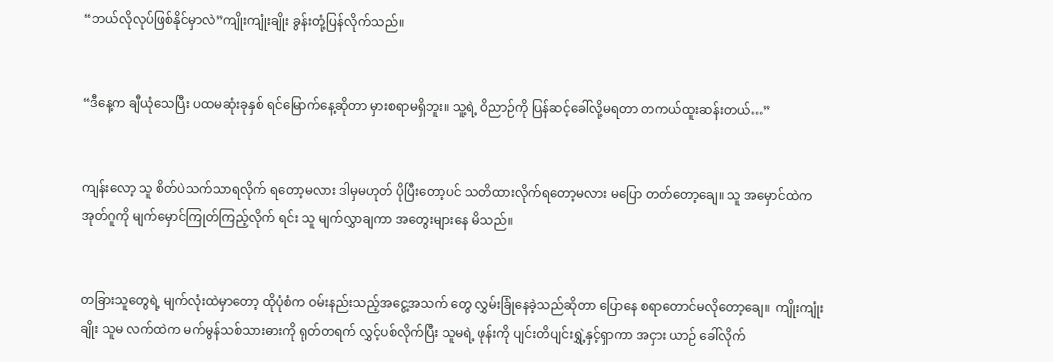“ဘယ်လိုလုပ်ဖြစ်နိုင်မှာလဲ”ကျိုးကျုံးချိုး ခွန်းတုံ့ပြန်လိုက်သည်။


“ဒီနေ့က ချီယုံသေပြီး ပထမဆုံးခုနှစ် ရင်မြောက်နေ့ဆိုတာ မှားစရာမရှိဘူး။ သူ့ရဲ့ ဝိညာဉ်ကို ပြန်ဆင့်ခေါ်လို့မရတာ တကယ်ထူးဆန်းတယ်…”


ကျန်းလော့ သူ စိတ်ပဲသက်သာရလိုက် ရတော့မလား ဒါမှမဟုတ် ပိုပြီးတော့ပင် သတိထားလိုက်ရတော့မလား မပြော တတ်တော့ချေ။ သူ အမှောင်ထဲက အုတ်ဂူကို မျက်မှောင်ကြုတ်ကြည့်လိုက် ရင်း သူ မျက်လွှာချကာ အတွေးများနေ မိသည်။


တခြားသူတွေရဲ့ မျက်လုံးထဲမှာတော့ ထိုပုံစံက ဝမ်းနည်းသည့်အငွေ့အသက် တွေ လွှမ်းခြုံနေခဲ့သည်ဆိုတာ ပြောနေ စရာတောင်မလိုတော့ချေ။  ကျိုးကျုံးချိုး သူမ လက်ထဲက မက်မွန်သစ်သားဓားကို ရုတ်တရက် လွှင့်ပစ်လိုက်ပြီး သူမရဲ့ ဖုန်းကို ပျင်းတိပျင်းရွှဲ့နှင့်ရှာကာ အငှား ယာဉ် ခေါ်လိုက်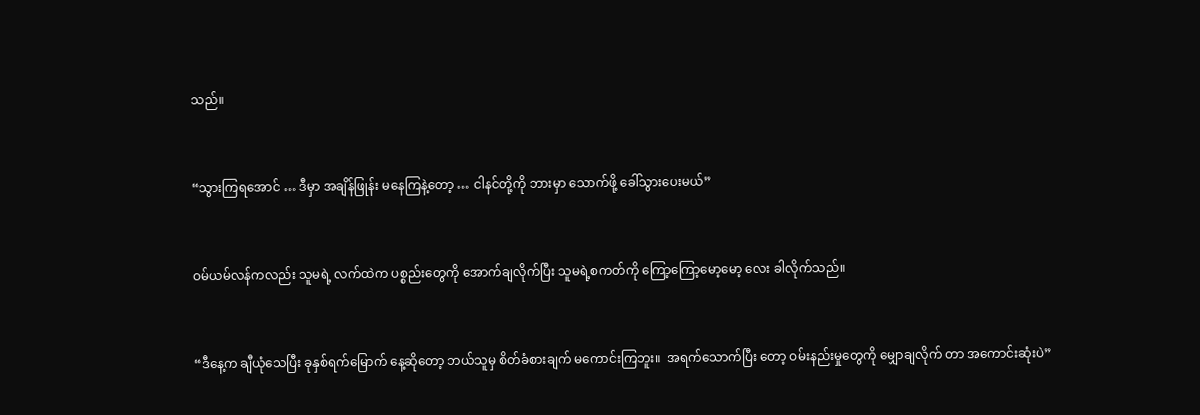သည်။


“သွားကြရအောင် … ဒီမှာ အချိန်ဖြုန်း မနေကြနဲ့တော့ … ငါနင်တို့ကို ဘားမှာ သောက်ဖို့ ခေါ်သွားပေးမယ်”


ဝမ်ယမ်လန်ကလည်း သူမရဲ့ လက်ထဲက ပစ္စည်းတွေကို အောက်ချလိုက်ပြီး သူမရဲ့စကတ်ကို ကြော့ကြော့မော့မော့ လေး ခါလိုက်သည်။


“ဒီနေ့က ချီယုံသေပြီး ခုနှစ်ရက်မြောက် နေ့ဆိုတော့ ဘယ်သူမှ စိတ်ခံစားချက် မကောင်းကြဘူး။  အရက်သောက်ပြီး တော့ ဝမ်းနည်းမှုတွေကို မျှောချလိုက် တာ အကောင်းဆုံးပဲ”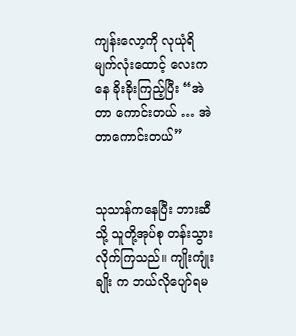ကျန်းလော့ကို လုယုံရိ မျက်လုံးထောင့် လေးကနေ ခိုးခိုးကြည့်ပြီး “အဲတာ ကောင်းတယ် … အဲတာကောင်းတယ်”


သုသာန်ကနေပြီး ဘားဆီသို့ သူတို့အုပ်စု တန်းသွားလိုက်ကြသည်။ ကျိုးကျုံးချိုး က ဘယ်လိုပျော်ရမ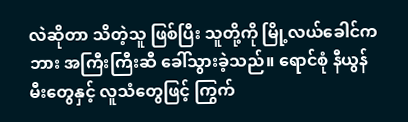လဲဆိုတာ သိတဲ့သူ ဖြစ်ပြီး သူတို့ကို မြို့လယ်ခေါင်က ဘား အကြီးကြီးဆီ ခေါ်သွားခဲ့သည်။ ရောင်စုံ နီယွန်မီးတွေနှင့် လူသံတွေဖြင့် ကြွက်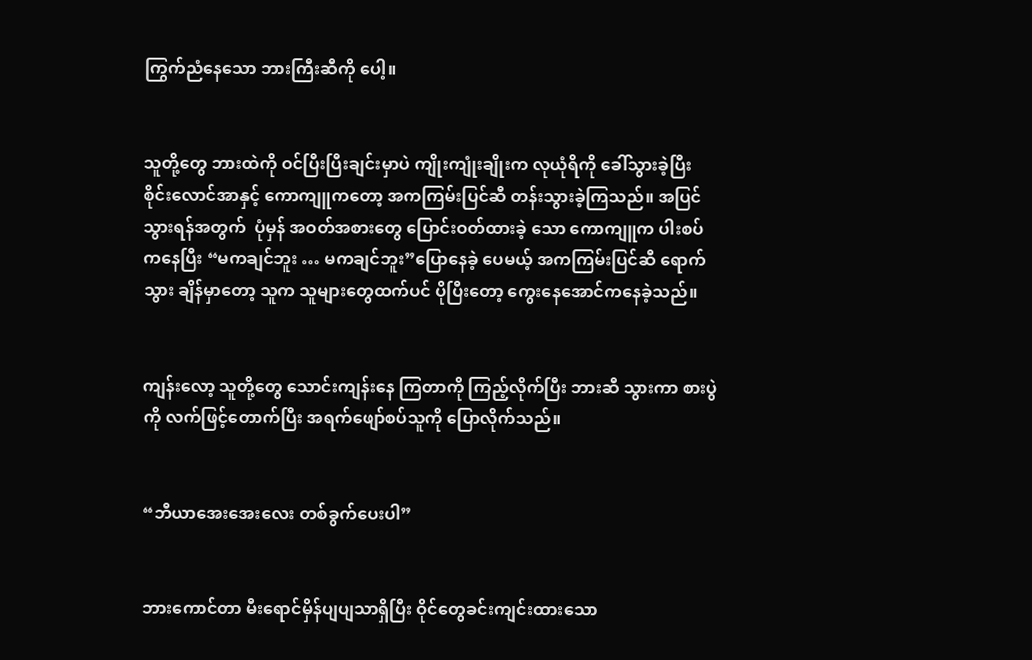ကြွက်ညံနေသော ဘားကြီးဆီကို ပေါ့။


သူတို့တွေ ဘားထဲကို ဝင်ပြီးပြီးချင်းမှာပဲ ကျိုးကျုံးချိုးက လုယုံရိကို ခေါ်သွားခဲ့ပြီး စိုင်းလောင်အာနှင့် ကောကျူကတော့ အကကြမ်းပြင်ဆီ တန်းသွားခဲ့ကြသည်။ အပြင်သွားရန်အတွက်  ပုံမှန် အဝတ်အစားတွေ ပြောင်းဝတ်ထားခဲ့ သော ကောကျူက ပါးစပ်ကနေပြီး “မကချင်ဘူး … မကချင်ဘူး”ပြောနေခဲ့ ပေမယ့် အကကြမ်းပြင်ဆီ ရောက်သွား ချိန်မှာတော့ သူက သူများတွေထက်ပင် ပိုပြီးတော့ ကွေးနေအောင်ကနေခဲ့သည်။


ကျန်းလော့ သူတို့တွေ သောင်းကျန်းနေ ကြတာကို ကြည့်လိုက်ပြီး ဘားဆီ သွားကာ စားပွဲကို လက်ဖြင့်တောက်ပြီး အရက်ဖျော်စပ်သူကို ပြောလိုက်သည်။


“ဘီယာအေးအေးလေး တစ်ခွက်ပေးပါ”


ဘားကောင်တာ မီးရောင်မှိန်ပျပျသာရှိပြီး ဝိုင်တွေခင်းကျင်းထားသော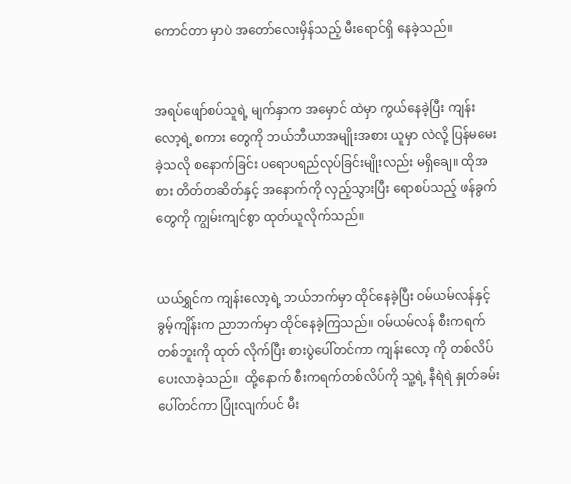ကောင်တာ မှာပဲ အတော်လေးမှိန်သည့် မီးရောင်ရှိ နေခဲ့သည်။


အရပ်ဖျော်စပ်သူရဲ့ မျက်နှာက အမှောင် ထဲမှာ ကွယ်နေခဲ့ပြီး ကျန်းလော့ရဲ့ စကား တွေကို ဘယ်ဘီယာအမျိုးအစား ယူမှာ လဲလို့ ပြန်မမေးခဲ့သလို စနောက်ခြင်း ပရောပရည်လုပ်ခြင်းမျိုးလည်း မရှိချေ။ ထိုအစား တိတ်တဆိတ်နှင့် အနောက်ကို လှည့်သွားပြီး ရောစပ်သည့် ဖန်ခွက်တွေကို ကျွမ်းကျင်စွာ ထုတ်ယူလိုက်သည်။


ယယ်ရွှင်က ကျန်းလော့ရဲ့ ဘယ်ဘက်မှာ ထိုင်နေခဲ့ပြီး ဝမ်ယမ်လန်နှင့် ခွမ့်ကျိန်းက ညာဘက်မှာ ထိုင်နေခဲ့ကြသည်။ ဝမ်ယမ်လန် စီးကရက်တစ်ဘူးကို ထုတ် လိုက်ပြီး စားပွဲပေါ်တင်ကာ ကျန်းလော့ ကို တစ်လိပ်ပေးလာခဲ့သည်။  ထို့နောက် စီးကရက်တစ်လိပ်ကို သူ့ရဲ့ နီရဲရဲ နှုတ်ခမ်း ပေါ်တင်ကာ ပြုံးလျက်ပင် မီး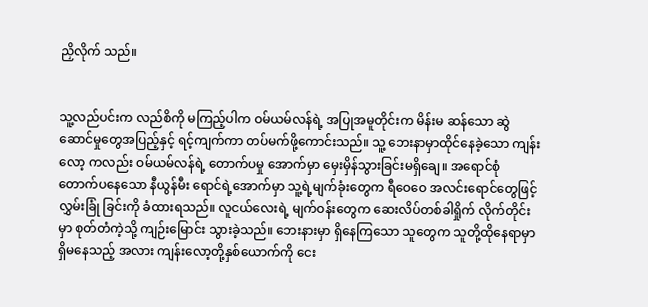ညှိလိုက် သည်။


သူ့လည်ပင်းက လည်စိကို မကြည့်ပါက ဝမ်ယမ်လန်ရဲ့ အပြုအမူတိုင်းက မိန်းမ ဆန်သော ဆွဲဆောင်မှုတွေအပြည့်နှင့် ရင့်ကျက်ကာ တပ်မက်ဖို့ကောင်းသည်။ သူ့ ဘေးနာမှာထိုင်နေခဲ့သော ကျန်းလော့ ကလည်း ဝမ်ယမ်လန်ရဲ့ တောက်ပမှု အောက်မှာ မှေးမှိန်သွားခြင်းမရှိချေ။ အရောင်စုံတောက်ပနေသော နီယွန်မီး ရောင်‌ရဲ့အောက်မှာ သူ့ရဲ့မျက်ခုံးတွေက ရီဝေဝေ အလင်းရောင်တွေဖြင့် လွှမ်းခြုံ ခြင်းကို ခံထားရသည်။ လူငယ်လေးရဲ့ မျက်ဝန်းတွေက ဆေးလိပ်တစ်ခါရှိုက် လိုက်တိုင်းမှာ စုတ်တံကဲ့သို့ ကျဉ်းမြောင်း သွားခဲ့သည်။ ဘေးနားမှာ ရှိနေကြသော သူတွေက သူတို့ထိုနေရာမှာရှိ‌မနေသည့် အလား ကျန်းလော့တို့နှစ်ယောက်ကို ငေး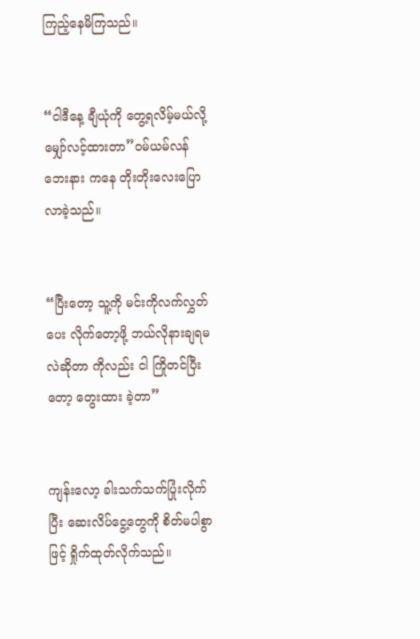ကြည့်နေမိကြသည်။


“ငါဒီနေ့ ချီယုံကို တွေ့ရလိမ့်မယ်လို့ မျှော်လင့်ထားတာ”ဝမ်ယမ်လန် ဘေးနား ကနေ တိုးတိုးလေးပြောလာခဲ့သည်။


“ပြီးတော့ သူ့ကို မင်းကိုလက်လွှတ်ပေး လိုက်တော့ဖို့ ဘယ်လိုနားချရမလဲဆိုတာ ကိုလည်း ငါ ကြိုတင်ပြီးတော့ တွေးထား ခဲ့တာ”


ကျန်းလော့ ခါးသက်သက်ပြုံးလိုက်ပြီး ဆေးလိပ်ငွေ့တွေကို စိတ်မပါစွာဖြင့် ရှိုက်ထုတ်လိုက်သည်။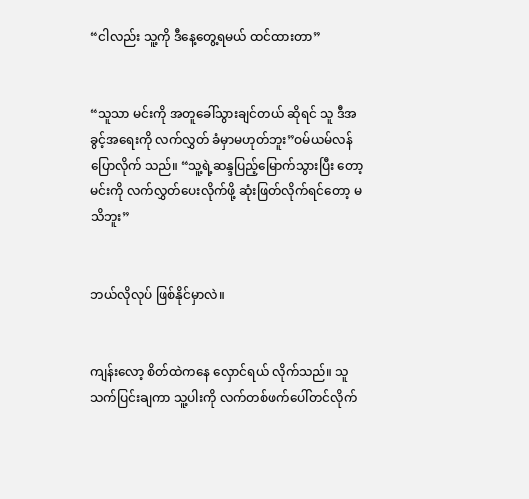“ငါလည်း သူ့ကို ဒီနေ့တွေ့ရမယ် ထင်ထားတာ”


“သူသာ မင်းကို အတူခေါ်သွားချင်တယ် ဆိုရင် သူ ဒီအခွင့်အရေးကို လက်လွှတ် ခံမှာမဟုတ်ဘူး”ဝမ်ယမ်လန် ပြောလိုက် သည်။ “သူ့ရဲ့ဆန္ဒပြည့်မြောက်သွားပြီး တော့ မင်းကို လက်လွှတ်‌ပေးလိုက်ဖို့ ဆုံးဖြတ်လိုက်ရင်တော့ မသိဘူး”


ဘယ်လိုလုပ် ဖြစ်နိုင်မှာလဲ။


ကျန်းလော့ စိတ်ထဲကနေ လှောင်ရယ် လိုက်သည်။ သူ သက်ပြင်းချကာ သူ့ပါးကို လက်တစ်ဖက်ပေါ်တင်လိုက်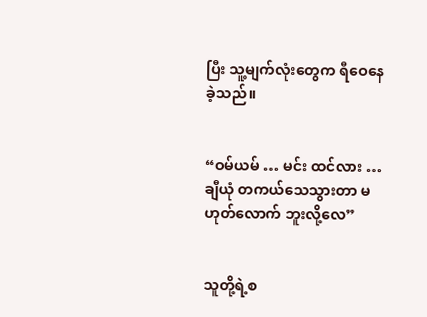ပြီး သူ့မျက်လုံး‌တွေက ရီဝေနေခဲ့သည်။


“ဝမ်ယမ် … မင်း ထင်လား … ချီယုံ တကယ်သေသွားတာ မဟုတ်လောက် ဘူးလို့လေ”


သူတို့ရဲ့စ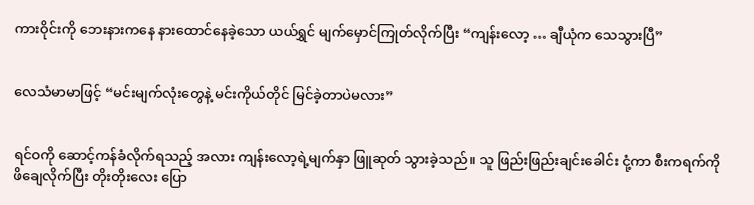ကားဝိုင်းကို ဘေးနားကနေ နားထောင်နေခဲ့သော ယယ်ရွှင် မျက်မှောင်ကြုတ်လိုက်ပြီး “ကျန်းလော့ … ချီယုံက သေသွားပြီ”


လေသံမာမာဖြင့် “မင်းမျက်လုံးတွေနဲ့ မင်းကိုယ်တိုင် မြင်ခဲ့တာပဲမလား”


ရင်ဝကို ဆောင့်ကန်ခံလိုက်ရသည့် အလား ကျန်းလော့ရဲ့မျက်နှာ ဖြူဆုတ် သွားခဲ့သည်။ သူ ဖြည်းဖြည်းချင်းခေါင်း ငုံ့ကာ စီးကရက်ကို ဖိချေလိုက်ပြီး တိုးတိုးလေး ပြော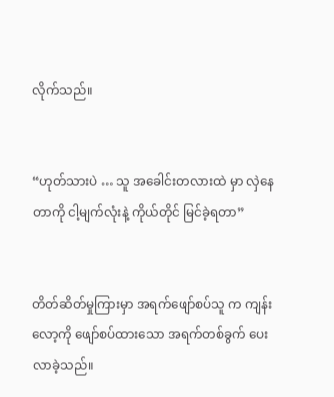လိုက်သည်။


“ဟုတ်သားပဲ … သူ အခေါင်းတလားထဲ မှာ လှဲနေတာကို ငါ့မျက်လုံးနဲ့ ကိုယ်တိုင် မြင်ခဲ့ရတာ”


တိတ်ဆိတ်မှုကြားမှာ အရက်ဖျော်စပ်သူ က ကျန်းလော့ကို ဖျော်စပ်ထားသော အရက်တစ်ခွက် ပေးလာခဲ့သည်။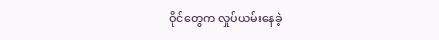ဝိုင်တွေက လှုပ်ယမ်းနေခဲ့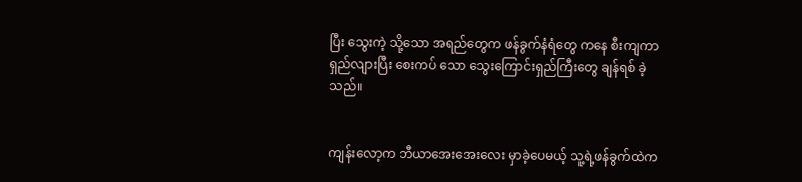ပြီး သွေးကဲ့ သို့သော အရည်တွေက ဖန်ခွက်နံရံတွေ ကနေ စီးကျကာ ရှည်လျားပြီး စေးကပ် သော သွေးကြောင်းရှည်ကြီးတွေ ချန်ရစ် ခဲ့သည်။


ကျန်းလော့က ဘီယာအေးအေးလေး မှာခဲ့ပေမယ့် သူ့ရဲ့ဖန်ခွက်ထဲက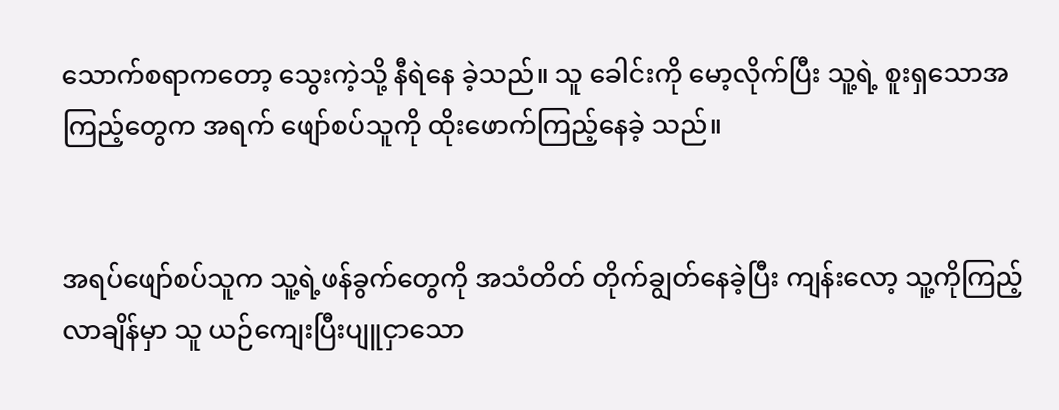သောက်စရာကတော့ သွေးကဲ့သို့ နီရဲနေ ခဲ့သည်။ သူ ခေါင်းကို မော့လိုက်ပြီး သူ့ရဲ့ စူးရှသောအကြည့်တွေက အရက် ဖျော်စပ်သူကို ထိုးဖောက်ကြည့်နေခဲ့ သည်။


အရပ်ဖျော်စပ်သူက သူ့ရဲ့ဖန်ခွက်တွေကို အသံတိတ် တိုက်ချွတ်နေခဲ့ပြီး ကျန်းလော့ သူ့ကိုကြည့်လာချိန်မှာ သူ ယဉ်ကျေးပြီးပျူငှာသော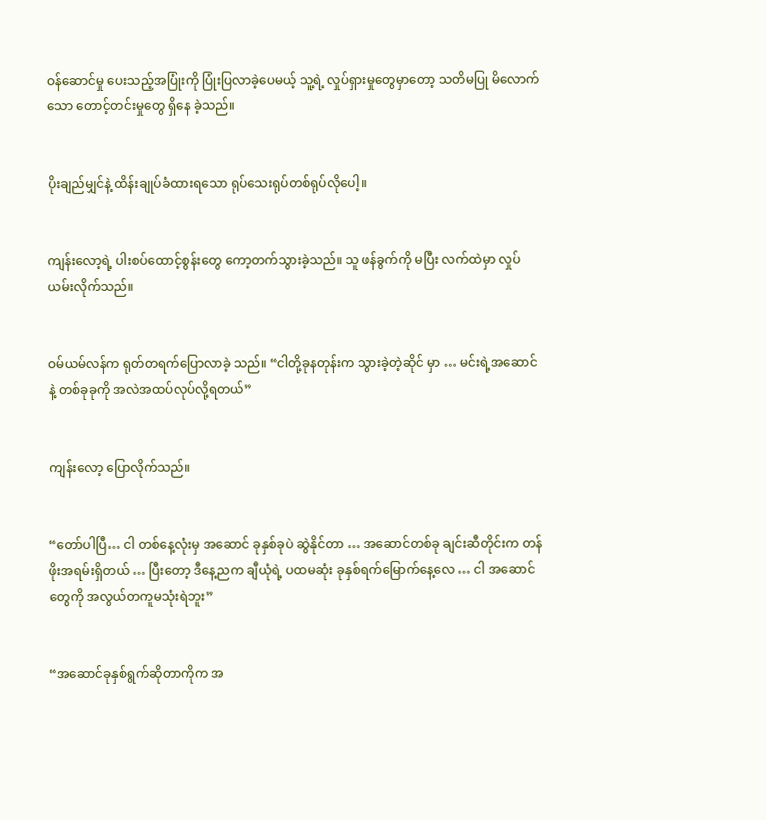ဝန်ဆောင်မှု ပေးသည့်အပြုံးကို ပြုံးပြလာခဲ့ပေမယ့် သူ့ရဲ့ လှုပ်ရှားမှုတွေမှာတော့ သတိမပြု မိလောက်သော တောင့်တင်းမှုတွေ ရှိနေ ခဲ့သည်။


ပိုးချည်မျှင်နဲ့ ထိန်းချုပ်ခံထားရသော ရုပ်သေးရုပ်တစ်ရုပ်လိုပေါ့။


ကျန်းလော့ရဲ့ ပါးစပ်ထောင့်စွန်းတွေ ကော့တက်သွားခဲ့သည်။ သူ ဖန်ခွက်ကို မပြီး လက်ထဲမှာ လှုပ်ယမ်းလိုက်သည်။


ဝမ်ယမ်လန်က ရုတ်တရက်ပြောလာခဲ့ သည်။ “ငါတို့ခုနတုန်းက သွားခဲ့တဲ့ဆိုင် မှာ … မင်းရဲ့အဆောင်နဲ့ တစ်ခုခုကို အလဲအထပ်လုပ်လို့ရတယ်”


ကျန်းလော့ ပြောလိုက်သည်။


“တော်ပါပြီ… ငါ တစ်နေ့လုံးမှ အဆောင် ခုနှစ်ခုပဲ ဆွဲနိုင်တာ … အဆောင်တစ်ခု ချင်းဆီတိုင်းက တန်ဖိုးအရမ်းရှိတယ် … ပြီးတော့ ဒီနေ့ညက ချီယုံရဲ့ ပထမဆုံး ခုနှစ်ရက်မြောက်နေ့လေ … ငါ အဆောင် တွေကို အလွယ်တကူမသုံးရဲဘူး”


“အဆောင်ခုနှစ်ရွက်ဆိုတာကိုက အ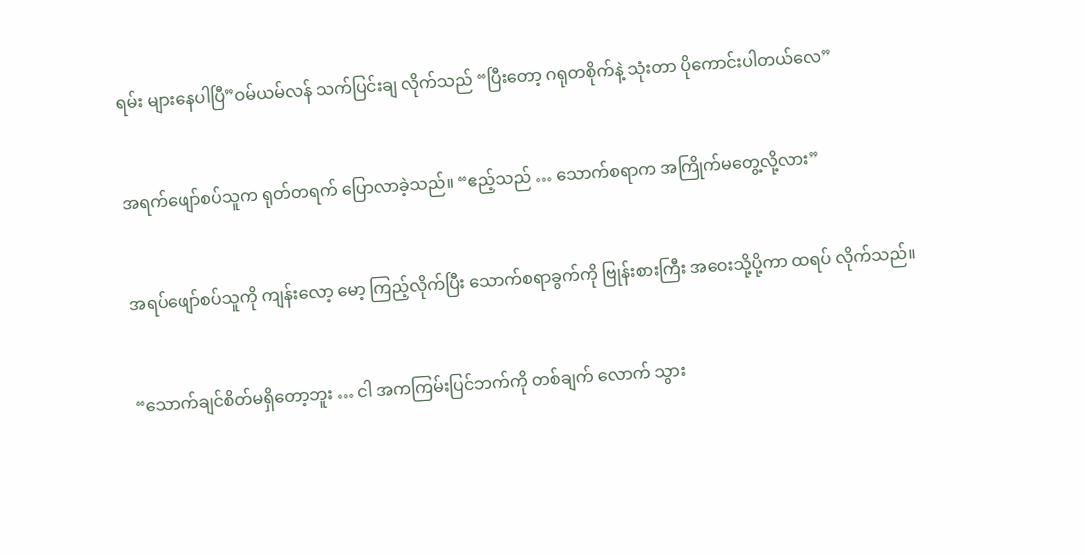ရမ်း များနေပါပြီ”ဝမ်ယမ်လန် သက်ပြင်းချ လိုက်သည် “ပြီးတော့ ဂရုတစိုက်နဲ့ သုံးတာ ပိုကောင်းပါတယ်လေ”


အရက်ဖျော်စပ်သူက ရုတ်တရက် ပြောလာခဲ့သည်။ “ဧည့်သည် … သောက်စရာက အကြိုက်မတွေ့လို့လား”


အရပ်ဖျော်စပ်သူကို ကျန်းလော့ မော့ ကြည့်လိုက်ပြီး သောက်စရာခွက်ကို ဗြုန်းစားကြီး အဝေးသို့ပို့ကာ ထရပ် လိုက်သည်။


“သောက်ချင်စိတ်မရှိတော့ဘူး … ငါ အကကြမ်းပြင်ဘက်ကို တစ်ချက် လောက် သွား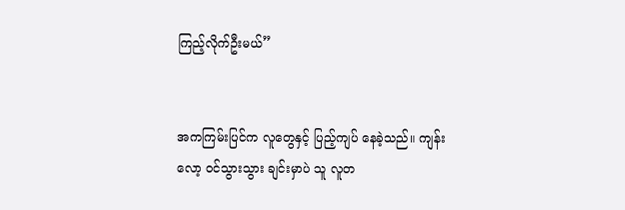ကြည့်လိုက်ဦးမယ်”


အကကြမ်းပြင်က လူတွေနှင့် ပြည့်ကျပ် နေခဲ့သည်။ ကျန်းလော့ ဝင်သွားသွား ချင်းမှာပဲ သူ လူတ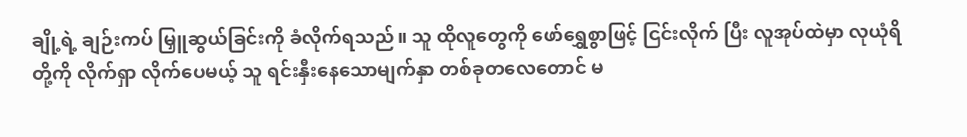ချို့ရဲ့ ချဉ်းကပ် မြှူဆွယ်ခြင်းကို ခံလိုက်ရသည်။ သူ ထိုလူတွေကို ဖော်ရွှေစွာဖြင့် ငြင်းလိုက် ပြီး လူအုပ်ထဲမှာ လုယုံရိတို့ကို လိုက်ရှာ လိုက်ပေမယ့် သူ ရင်းနှီးနေသောမျက်နှာ တစ်ခုတလေတောင် မ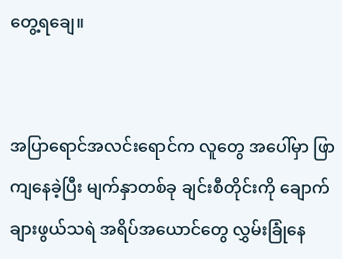တွေ့ရချေ။


အပြာရောင်အလင်းရောင်က လူတွေ အပေါ်မှာ ဖြာကျနေခဲ့ပြီး မျက်နှာတစ်ခု ချင်းစီတိုင်းကို ချောက်ချားဖွယ်သရဲ အရိပ်‌အယောင်တွေ လွှမ်းခြုံနေ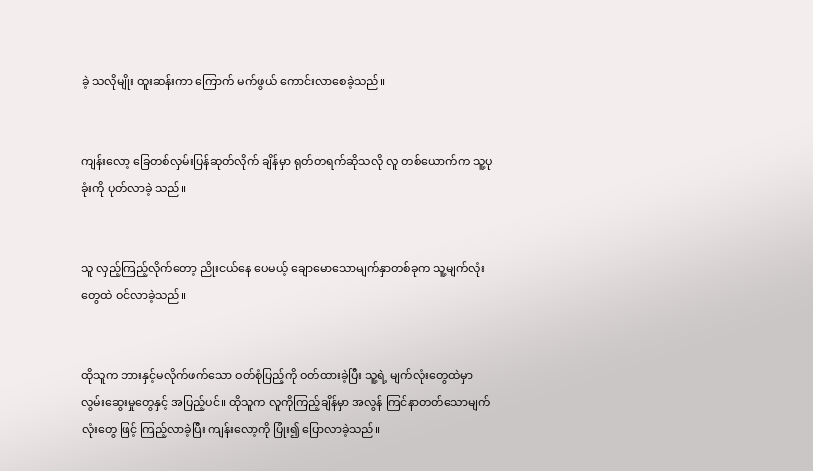ခဲ့ သလိုမျိုး ထူးဆန်းကာ ကြောက် မက်ဖွယ် ကောင်းလာစေခဲ့သည်။


ကျန်းလော့ ခြေတစ်လှမ်းပြန်ဆုတ်လိုက် ချိန်မှာ ရုတ်တရက်ဆိုသလို လူ တစ်ယောက်က သူ့ပုခုံးကို ပုတ်လာခဲ့ သည်။


သူ လှည့်ကြည့်လိုက်တော့ ညိုးငယ်နေ ပေမယ့် ချောမောသောမျက်နှာတစ်ခုက သူ့မျက်လုံးတွေထဲ ဝင်လာခဲ့သည်။


ထိုသူက ဘားနှင့်မလိုက်ဖက်‌သော ဝတ်စုံပြည့်ကို ဝတ်ထားခဲ့ပြီး သူ့ရဲ့ မျက်လုံးတွေထဲမှာ လွမ်းဆွေးမှု‌တွေနှင့် အပြည့်‌ပင်။ ထိုသူက လူကိုကြည့်ချိန်မှာ အလွန် ကြင်နာတတ်သောမျက်လုံးတွေ ဖြင့် ကြည့်လာခဲ့ပြီး ကျန်းလော့ကို ပြုံး၍ ပြောလာခဲ့သည်။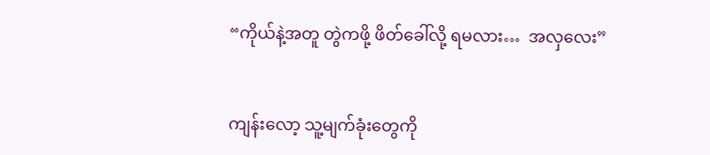“ကိုယ်နဲ့အတူ တွဲကဖို့ ဖိတ်ခေါ်လို့ ရမလား…  အလှလေး”


ကျန်းလော့ သူ့မျက်ခုံးတွေကို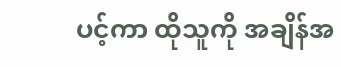ပင့်ကာ ထိုသူကို အချိန်အ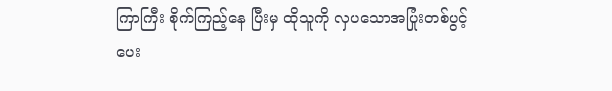ကြာကြီး စိုက်ကြည့်နေ ပြီးမှ ထိုသူကို လှပသောအပြုံးတစ်ပွင့် ပေး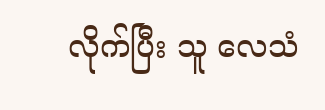လိုက်ပြီး သူ လေသံ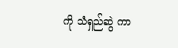ကို သံရှည်ဆွဲ ကာ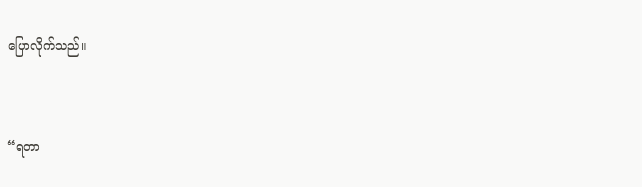ပြောလိုက်သည်။


“ရတာ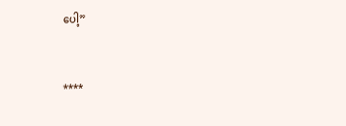ပေါ့”


****